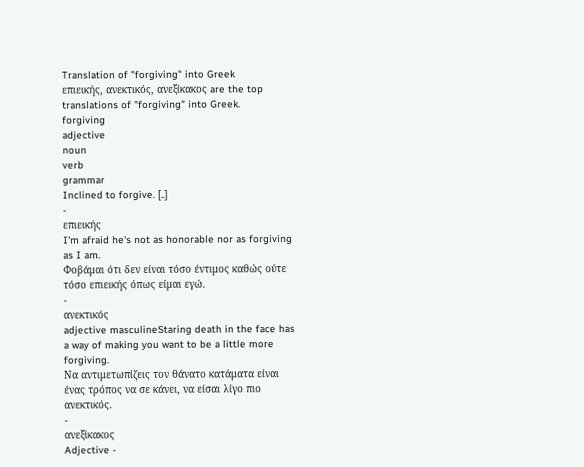Translation of "forgiving" into Greek
επιεικής, ανεκτικός, ανεξίκακος are the top translations of "forgiving" into Greek.
forgiving
adjective
noun
verb
grammar
Inclined to forgive. [..]
-
επιεικής
I'm afraid he's not as honorable nor as forgiving as I am.
Φοβάμαι ότι δεν είναι τόσο έντιμος καθώς ούτε τόσο επιεικής όπως είμαι εγώ.
-
ανεκτικός
adjective masculineStaring death in the face has a way of making you want to be a little more forgiving.
Να αντιμετωπίζεις τον θάνατο κατάματα είναι ένας τρόπος να σε κάνει, να είσαι λίγο πιο ανεκτικός.
-
ανεξίκακος
Adjective -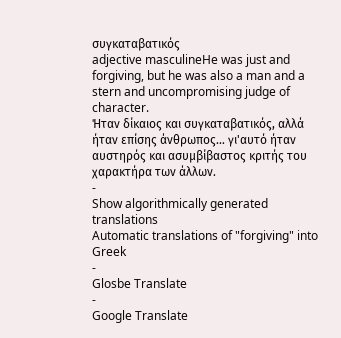συγκαταβατικός
adjective masculineHe was just and forgiving, but he was also a man and a stern and uncompromising judge of character.
Ήταν δίκαιος και συγκαταβατικός, αλλά ήταν επίσης άνθρωπος... γι'αυτό ήταν αυστηρός και ασυμβίβαστος κριτής του χαρακτήρα των άλλων.
-
Show algorithmically generated translations
Automatic translations of "forgiving" into Greek
-
Glosbe Translate
-
Google Translate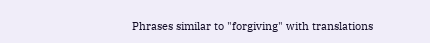Phrases similar to "forgiving" with translations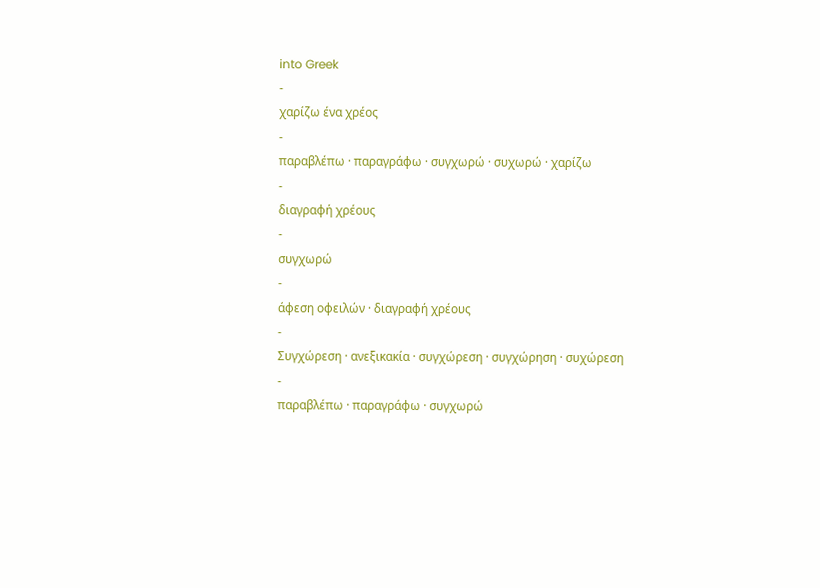into Greek
-
χαρίζω ένα χρέος
-
παραβλέπω · παραγράφω · συγχωρώ · συχωρώ · χαρίζω
-
διαγραφή χρέους
-
συγχωρώ
-
άφεση οφειλών · διαγραφή χρέους
-
Συγχώρεση · ανεξικακία · συγχώρεση · συγχώρηση · συχώρεση
-
παραβλέπω · παραγράφω · συγχωρώ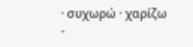· συχωρώ · χαρίζω
-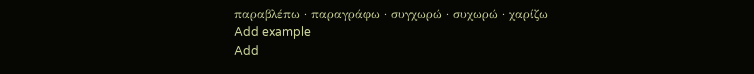παραβλέπω · παραγράφω · συγχωρώ · συχωρώ · χαρίζω
Add example
Add